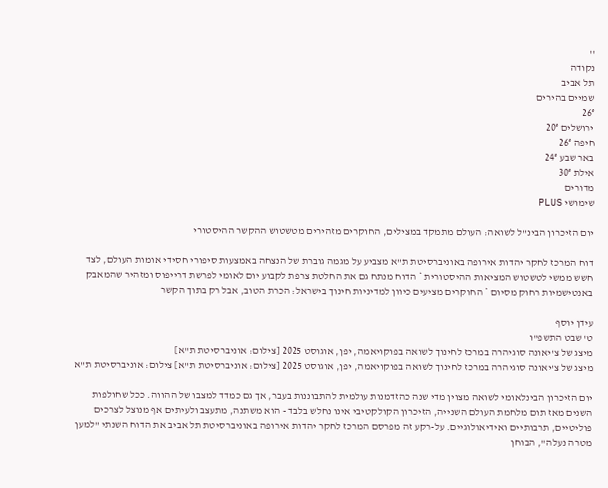''
נקודה
תל אביב
שמיים בהירים
26°
ירושלים 20°
חיפה 26°
באר שבע 24°
אילת 30°
מדורים
שימושי PLUS

יום הזיכרון הבינ"ל לשואה: העולם מתמקד במצילים, החוקרים מזהירים מטשטוש ההקשר ההיסטורי

דוח המרכז לחקר יהדות אירופה באוניברסיטת ת"א מצביע על מגמה גוברת של הנצחה באמצעות סיפורי חסידי אומות העולם, לצד חשש ממשי לטשטוש המציאות ההיסטורית * הדוח מנתח גם את החלטת צרפת לקבוע יום לאומי לפרשת דרייפוס ומזהיר שהמאבק באנטישמיות רחוק מסיום * החוקרים מציעים כיוון למדיניות חינוך בישראל: הכרת הטוב, אבל רק בתוך הקשר

עידן יוסף
ט' שבט התשפ"ו
מיצג של צ'יאונה סוגיהרה במרכז לחינוך לשואה בפוקויאמה, יפן, אוגוסט 2025 [צילום: אוניברסיטת ת"א]
מיצג של צ'יאונה סוגיהרה במרכז לחינוך לשואה בפוקויאמה, יפן, אוגוסט 2025 [צילום: אוניברסיטת ת"א] צילום: אוניברסיטת ת"א

יום הזיכרון הבינלאומי לשואה מצוין מדי שנה כהזדמנות עולמית להתבוננות בעבר, אך גם כמדד למצבו של ההווה. ככל שחולפות השנים מאז תום מלחמת העולם השנייה, הזיכרון הקולקטיבי אינו נחלש בלבד - הוא משתנה, מתעצב ולעיתים אף מנוצל לצרכים פוליטיים, תרבותיים ואידיאולוגיים. על-רקע זה מפרסם המרכז לחקר יהדות אירופה באוניברסיטת תל אביב את הדוח השנתי "למען מטרה נעלה", הבוחן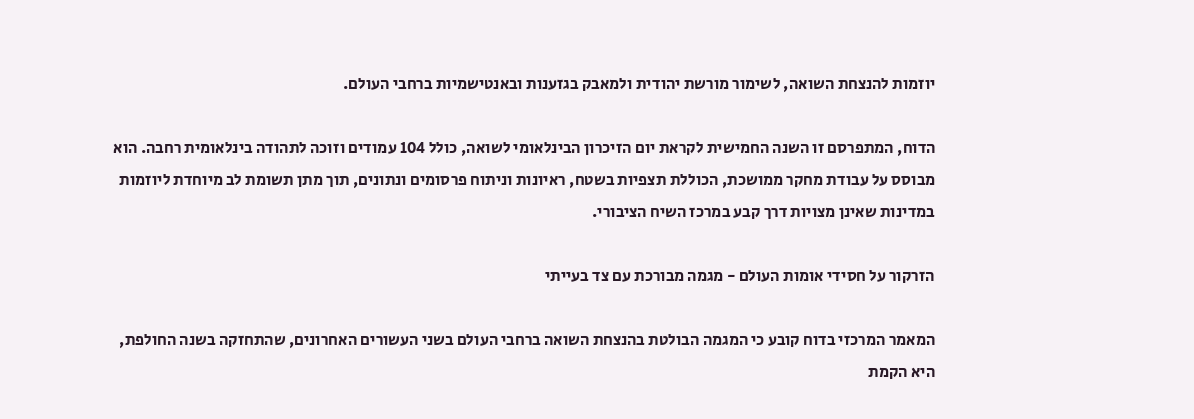יוזמות להנצחת השואה, לשימור מורשת יהודית ולמאבק בגזענות ובאנטישמיות ברחבי העולם.

הדוח, המתפרסם זו השנה החמישית לקראת יום הזיכרון הבינלאומי לשואה, כולל 104 עמודים וזוכה לתהודה בינלאומית רחבה. הוא מבוסס על עבודת מחקר ממושכת, הכוללת תצפיות בשטח, ראיונות וניתוח פרסומים ונתונים, תוך מתן תשומת לב מיוחדת ליוזמות במדינות שאינן מצויות דרך קבע במרכז השיח הציבורי.

הזרקור על חסידי אומות העולם - מגמה מבורכת עם צד בעייתי

המאמר המרכזי בדוח קובע כי המגמה הבולטת בהנצחת השואה ברחבי העולם בשני העשורים האחרונים, שהתחזקה בשנה החולפת, היא הקמת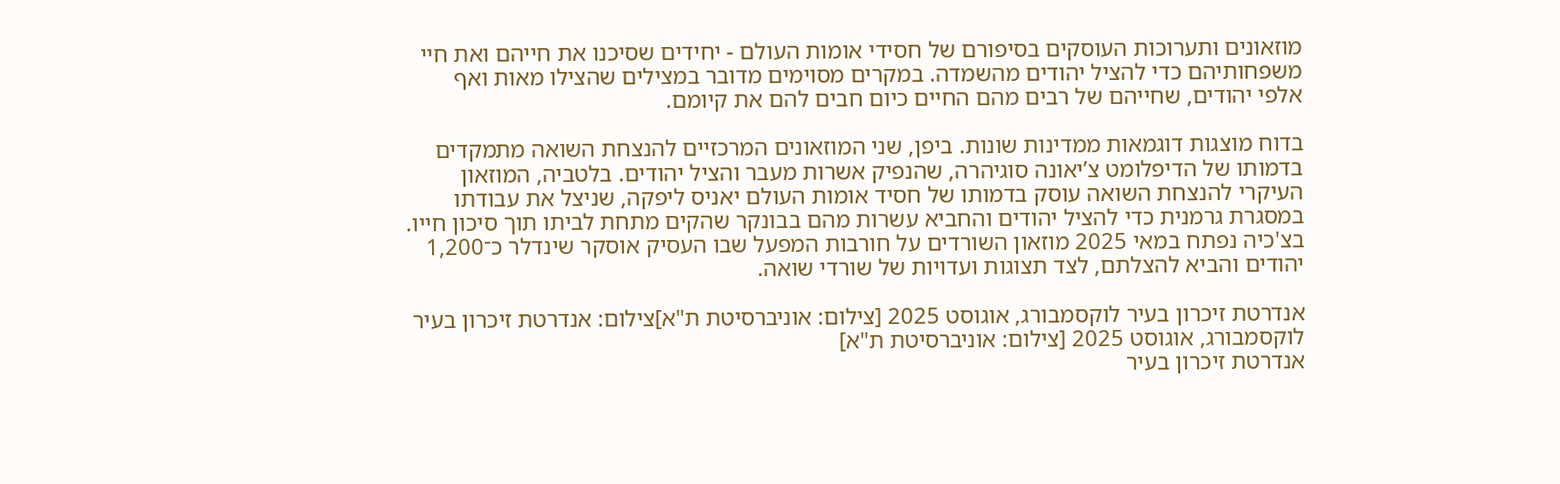מוזאונים ותערוכות העוסקים בסיפורם של חסידי אומות העולם - יחידים שסיכנו את חייהם ואת חיי משפחותיהם כדי להציל יהודים מהשמדה. במקרים מסוימים מדובר במצילים שהצילו מאות ואף אלפי יהודים, שחייהם של רבים מהם החיים כיום חבים להם את קיומם.

בדוח מוצגות דוגמאות ממדינות שונות. ביפן, שני המוזאונים המרכזיים להנצחת השואה מתמקדים בדמותו של הדיפלומט צ’יאונה סוגיהרה, שהנפיק אשרות מעבר והציל יהודים. בלטביה, המוזאון העיקרי להנצחת השואה עוסק בדמותו של חסיד אומות העולם יאניס ליפקה, שניצל את עבודתו במסגרת גרמנית כדי להציל יהודים והחביא עשרות מהם בבונקר שהקים מתחת לביתו תוך סיכון חייו. בצ'כיה נפתח במאי 2025 מוזאון השורדים על חורבות המפעל שבו העסיק אוסקר שינדלר כ־1,200 יהודים והביא להצלתם, לצד תצוגות ועדויות של שורדי שואה.

אנדרטת זיכרון בעיר לוקסמבורג, אוגוסט 2025 [צילום: אוניברסיטת ת"א]צילום: אנדרטת זיכרון בעיר לוקסמבורג, אוגוסט 2025 [צילום: אוניברסיטת ת"א]
אנדרטת זיכרון בעיר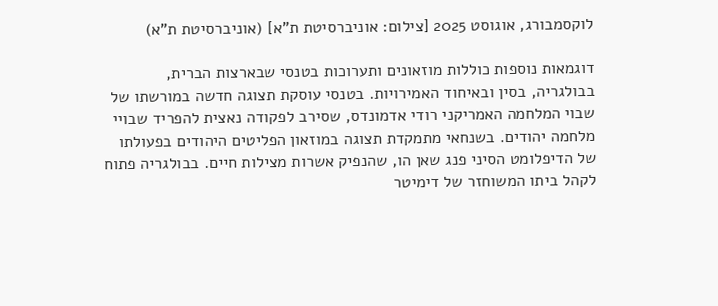לוקסמבורג, אוגוסט 2025 [צילום: אוניברסיטת ת"א] (אוניברסיטת ת"א)

דוגמאות נוספות כוללות מוזאונים ותערוכות בטנסי שבארצות הברית, בבולגריה, בסין ובאיחוד האמירויות. בטנסי עוסקת תצוגה חדשה במורשתו של שבוי המלחמה האמריקני רודי אדמונדס, שסירב לפקודה נאצית להפריד שבויי מלחמה יהודים. בשנחאי מתמקדת תצוגה במוזאון הפליטים היהודים בפעולתו של הדיפלומט הסיני פנג שאן הו, שהנפיק אשרות מצילות חיים. בבולגריה פתוח לקהל ביתו המשוחזר של דימיטר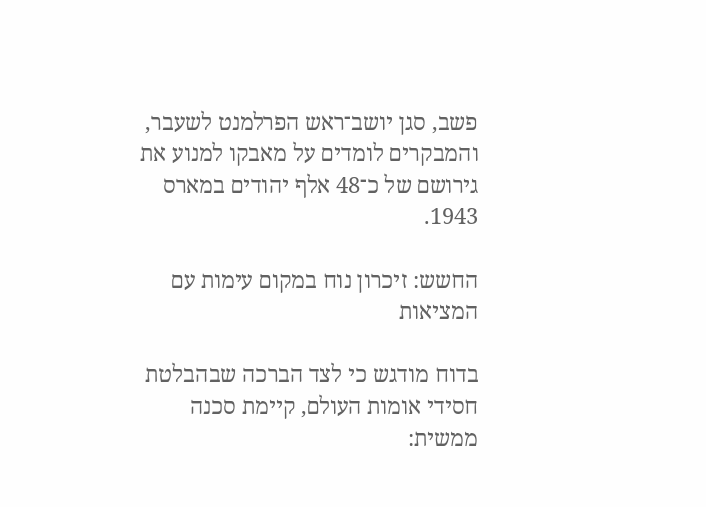פשב, סגן יושב־ראש הפרלמנט לשעבר, והמבקרים לומדים על מאבקו למנוע את גירושם של כ־48 אלף יהודים במארס 1943.

החשש: זיכרון נוח במקום עימות עם המציאות

בדוח מודגש כי לצד הברכה שבהבלטת חסידי אומות העולם, קיימת סכנה ממשית: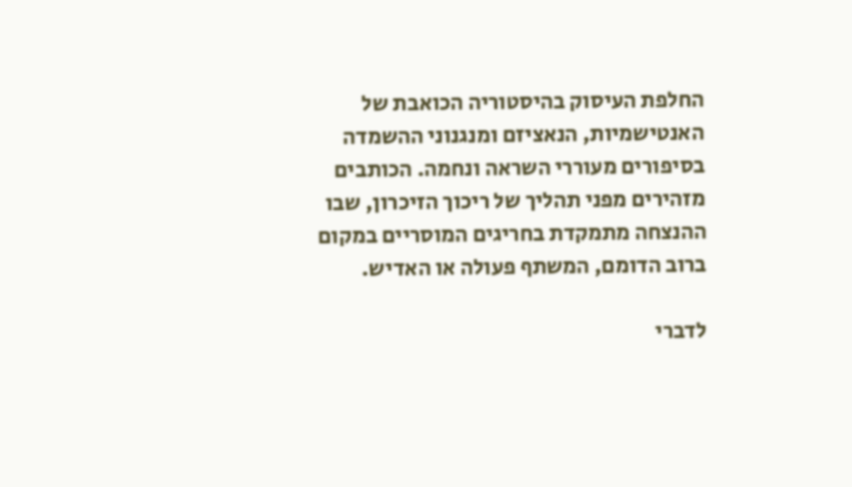החלפת העיסוק בהיסטוריה הכואבת של האנטישמיות, הנאציזם ומנגנוני ההשמדה בסיפורים מעוררי השראה ונחמה. הכותבים מזהירים מפני תהליך של ריכוך הזיכרון, שבו ההנצחה מתמקדת בחריגים המוסריים במקום ברוב הדומם, המשתף פעולה או האדיש.

לדברי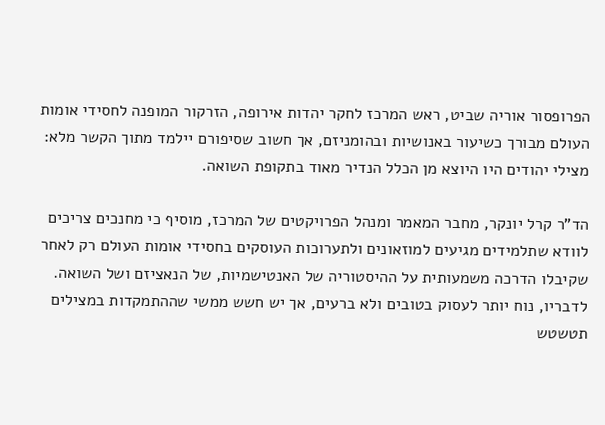הפרופסור אוריה שביט, ראש המרכז לחקר יהדות אירופה, הזרקור המופנה לחסידי אומות העולם מבורך כשיעור באנושיות ובהומניזם, אך חשוב שסיפורם יילמד מתוך הקשר מלא: מצילי יהודים היו היוצא מן הכלל הנדיר מאוד בתקופת השואה.

הד"ר קרל יונקר, מחבר המאמר ומנהל הפרויקטים של המרכז, מוסיף כי מחנכים צריכים לוודא שתלמידים מגיעים למוזאונים ולתערוכות העוסקים בחסידי אומות העולם רק לאחר שקיבלו הדרכה משמעותית על ההיסטוריה של האנטישמיות, של הנאציזם ושל השואה. לדבריו, נוח יותר לעסוק בטובים ולא ברעים, אך יש חשש ממשי שההתמקדות במצילים תטשטש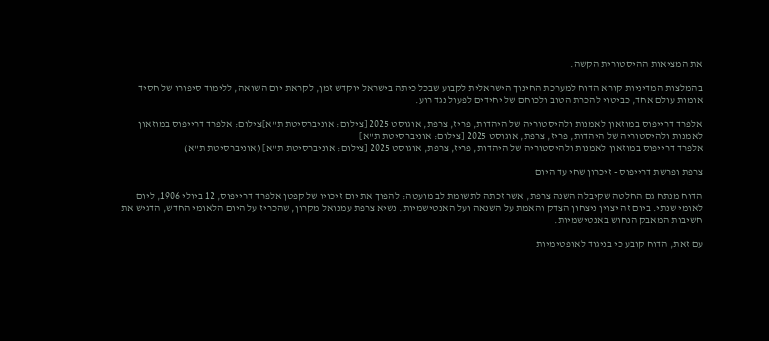את המציאות ההיסטורית הקשה.

בהמלצות המדיניות קורא הדוח למערכת החינוך הישראלית לקבוע שבכל כיתה בישראל יוקדש זמן, לקראת יום השואה, ללימוד סיפורו של חסיד אומות עולם אחד, כביטוי להכרת הטוב ולכוחם של יחידים לפעול נגד רוע.

אלפרד דרייפוס במוזאון לאמנות ולהיסטוריה של היהדות, פריז, צרפת, אוגוסט 2025 [צילום: אוניברסיטת ת"א]צילום: אלפרד דרייפוס במוזאון לאמנות ולהיסטוריה של היהדות, פריז, צרפת, אוגוסט 2025 [צילום: אוניברסיטת ת"א]
אלפרד דרייפוס במוזאון לאמנות ולהיסטוריה של היהדות, פריז, צרפת, אוגוסט 2025 [צילום: אוניברסיטת ת"א] (אוניברסיטת ת"א)

צרפת ופרשת דרייפוס - זיכרון שחי עד היום

הדוח מנתח גם החלטה שקיבלה השנה צרפת, אשר זכתה לתשומת לב מועטה: להפוך את יום זיכויו של קפטן אלפרד דרייפוס, 12 ביולי 1906, ליום לאומי שנתי. ביום זה יצוין ניצחון הצדק והאמת על השנאה ועל האנטישמיות. נשיא צרפת עמנואל מקרון, שהכריז על היום הלאומי החדש, הדגיש את חשיבות המאבק הנחוש באנטישמיות.

עם זאת, הדוח קובע כי בניגוד לאופטימיות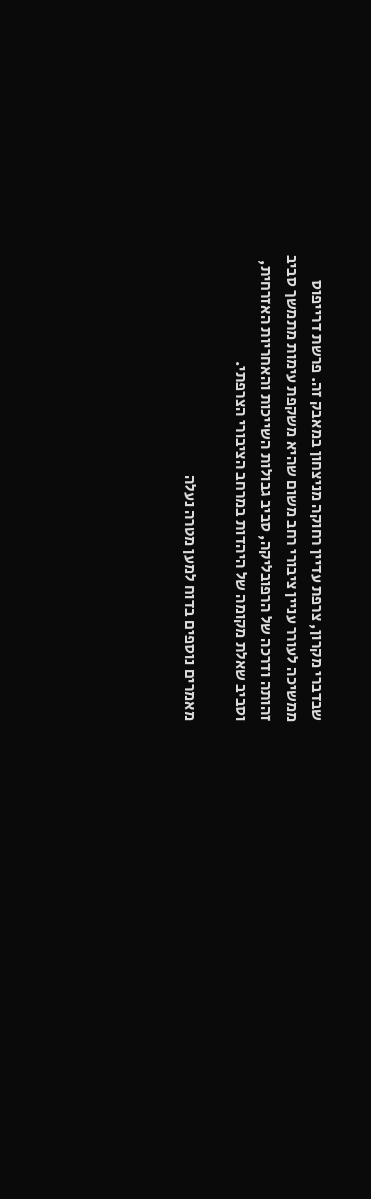שבדברי מקרון, צרפת עדיין רחוקה מניצחון במאבק זה. פרשת דרייפוס ממשיכה לעורר עניין ציבורי רחב משום שהיא משקפת עימות מתמשך סביב זהותה ודרכה של הרפובליקה, סביב גבולות השייכות והאחריות האזרחית, וסביב שאלת מקומה של היהדות במרחב הציבורי הצרפתי.

מאמרים נוספים בדוח למען מטרה נעלה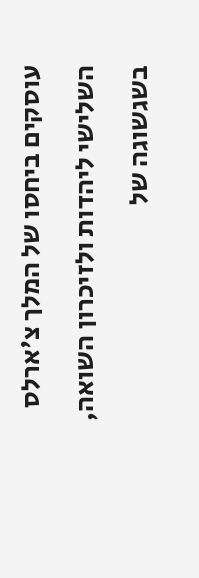עוסקים ביחסו של המלך צ'ארלס השלישי ליהדות ולזיכרון השואה, בשגשוגה של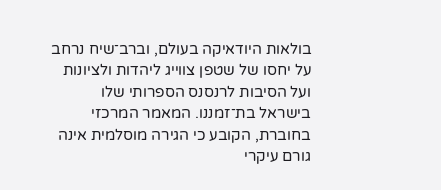בולאות היודאיקה בעולם, וברב־שיח נרחב על יחסו של שטפן צווייג ליהדות ולציונות ועל הסיבות לרנסנס הספרותי שלו בישראל בת־זמננו. המאמר המרכזי בחוברת, הקובע כי הגירה מוסלמית אינה גורם עיקרי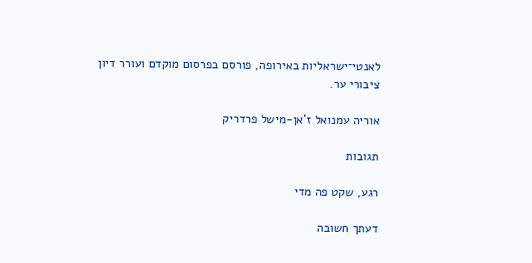לאנטי־ישראליות באירופה, פורסם בפרסום מוקדם ועורר דיון ציבורי ער.

אוריה עמנואל ז'אן-מישל פרדריק

תגובות

רגע, שקט פה מדי

דעתך חשובה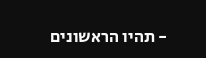- תהיו הראשונים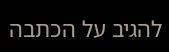להגיב על הכתבה